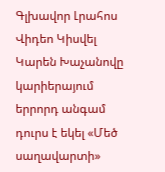Գլխավոր Լրահոս Վիդեո Կիսվել
Կարեն Խաչանովը կարիերայում երրորդ անգամ դուրս է եկել «Մեծ սաղավարտի»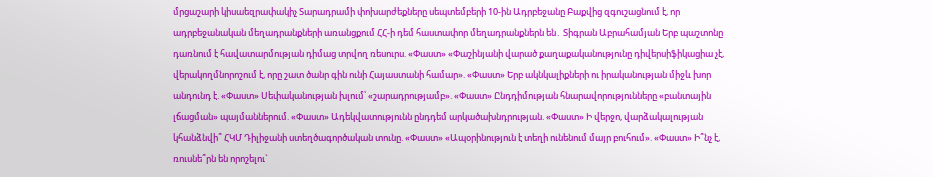մրցաշարի կիսաեզրափակիչ Տարադրամի փոխարժեքները սեպտեմբերի 10-ին Ադրբեջանը Բաքվից զգուշացնում է, որ ադրբեջանական մեղադրանքների առանցքում ՀՀ-ի դեմ հաստափոր մեղադրանքներն են․ Տիգրան Աբրահամյան Երբ պաշտոնը դառնում է հավատարմության դիմաց տրվող ռեսուրս. «Փաստ» «Փաշինյանի վարած քաղաքականությունը դիվերսիֆիկացիա չէ, վերակողմնորոշում է, որը շատ ծանր գին ունի Հայաստանի համար». «Փաստ» Երբ ակնկալիքների ու իրականության միջև խոր անդունդ է. «Փաստ» Սեփականության խլում՝ «շարադրությամբ». «Փաստ» Ընդդիմության հնարավորությունները «բանտային լճացման» պայմաններում. «Փաստ» Ադեկվատությունն ընդդեմ արկածախնդրության. «Փաստ» Ի վերջո, վարձակալության կհանձնվի՞ ՀԿՄ Դիլիջանի ստեղծագործական տունը. «Փաստ» «Ապօրինություն է տեղի ունենում մայր բուհում». «Փաստ» Ի՞նչ է, ռուսնե՞րն են որոշելու`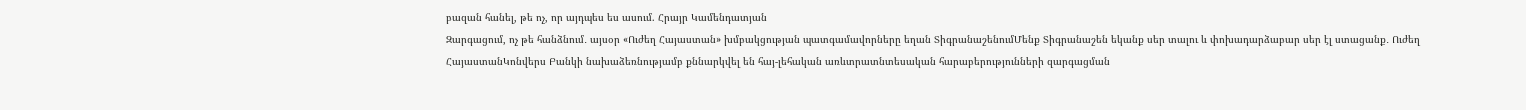բազան հանել, թե ոչ, որ այդպես ես ասում. Հրայր Կամենդատյան
Զարգացում, ոչ թե հանձնում․ այսօր «Ուժեղ Հայաստան» խմբակցության պատգամավորները եղան ՏիգրանաշենումՄենք Տիգրանաշեն եկանք սեր տալու և փոխադարձաբար սեր էլ ստացանք․ Ուժեղ ՀայաստանԿոնվերս Բանկի նախաձեռնությամբ քննարկվել են հայ-լեհական առևտրատնտեսական հարաբերությունների զարգացման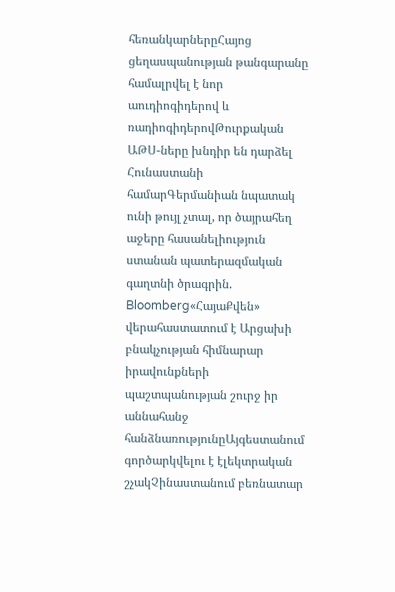հեռանկարներըՀայոց ցեղասպանության թանգարանը համալրվել է նոր աուդիոգիդերով և ռադիոգիդերովԹուրքական ԱԹՍ-ները խնդիր են դարձել Հունաստանի համարԳերմանիան նպատակ ունի թույլ չտալ, որ ծայրահեղ աջերը հասանելիություն ստանան պատերազմական գաղտնի ծրագրին. Bloomberg«ՀայաՔվեն» վերահաստատում է Արցախի բնակչության հիմնարար իրավունքների պաշտպանության շուրջ իր աննահանջ հանձնառությունըԱյգեստանում գործարկվելու է էլեկտրական շչակՉինաստանում բեռնատար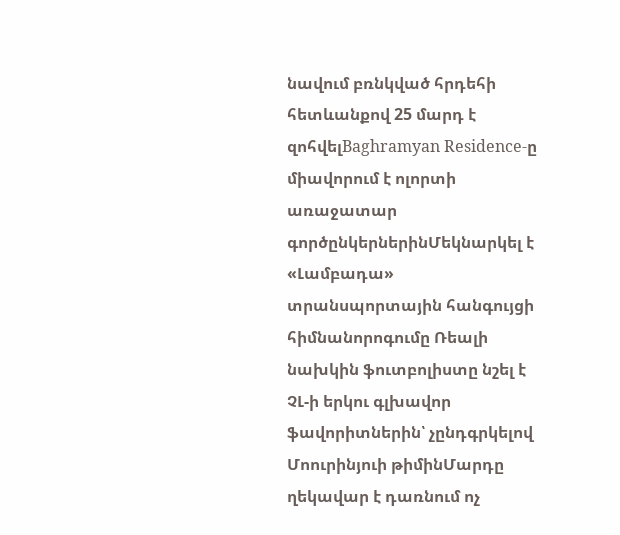նավում բռնկված հրդեհի հետևանքով 25 մարդ է զոհվելBaghramyan Residence-ը միավորում է ոլորտի առաջատար գործընկերներինՄեկնարկել է «Լամբադա» տրանսպորտային հանգույցի հիմնանորոգումը Ռեալի նախկին ֆուտբոլիստը նշել է ՉԼ-ի երկու գլխավոր ֆավորիտներին՝ չընդգրկելով Մոուրինյուի թիմինՄարդը ղեկավար է դառնում ոչ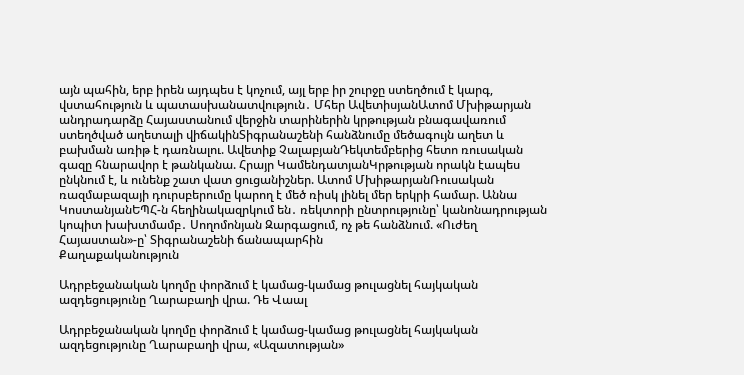այն պահին, երբ իրեն այդպես է կոչում, այլ երբ իր շուրջը ստեղծում է կարգ, վստահություն և պատասխանատվություն․ Մհեր ԱվետիսյանԱտոմ Մխիթարյան անդրադարձը Հայաստանում վերջին տարիներին կրթության բնագավառում ստեղծված աղետալի վիճակինՏիգրանաշենի հանձնումը մեծագույն աղետ և բախման առիթ է դառնալու. Ավետիք ՉալաբյանԴեկտեմբերից հետո ռուսական գազը հնարավոր է թանկանա. Հրայր ԿամենդատյանԿրթության որակն էապես ընկնում է, և ունենք շատ վատ ցուցանիշներ. Ատոմ ՄխիթարյանՌուսական ռազմաբազայի դուրսբերումը կարող է մեծ ռիսկ լինել մեր երկրի համար. Աննա ԿոստանյանԵՊՀ-ն հեղինակազրկում են․ ռեկտորի ընտրությունը՝ կանոնադրության կոպիտ խախտմամբ․ Սողոմոնյան Զարգացում, ոչ թե հանձնում. «Ուժեղ Հայաստան»-ը՝ Տիգրանաշենի ճանապարհին
Քաղաքականություն

Ադրբեջանական կողմը փորձում է կամաց-կամաց թուլացնել հայկական ազդեցությունը Ղարաբաղի վրա. Դե Վաալ

Ադրբեջանական կողմը փորձում է կամաց-կամաց թուլացնել հայկական ազդեցությունը Ղարաբաղի վրա, «Ազատության»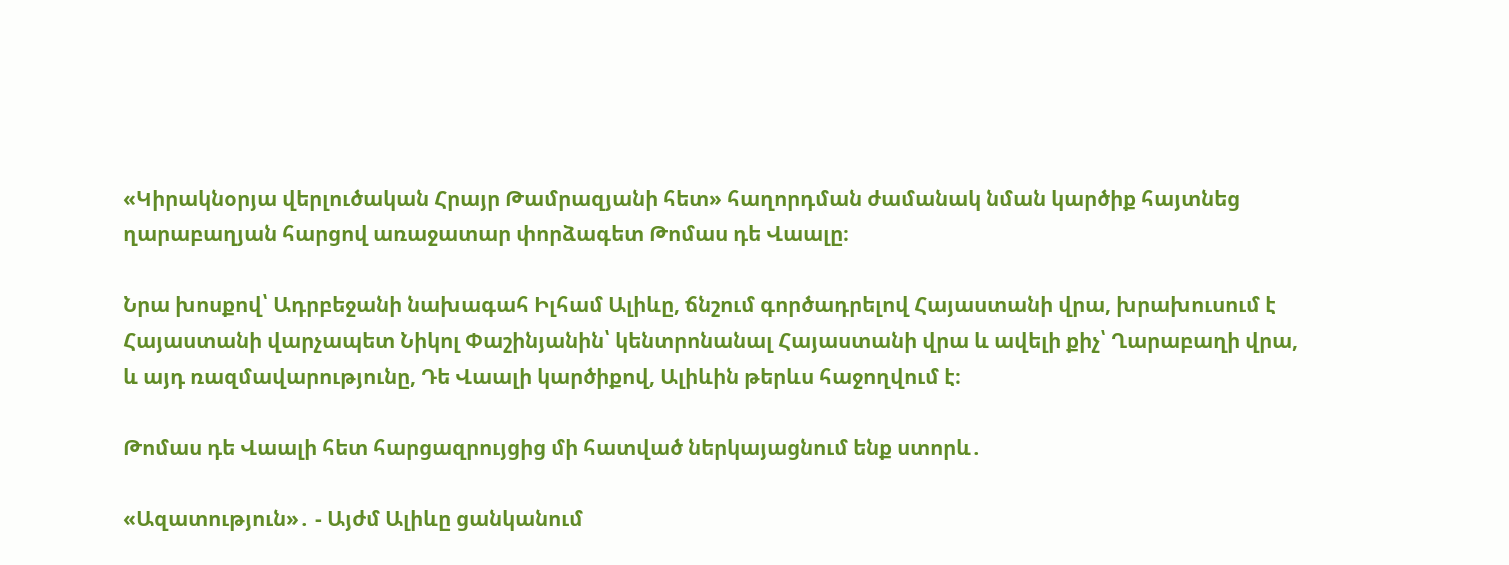«Կիրակնօրյա վերլուծական Հրայր Թամրազյանի հետ» հաղորդման ժամանակ նման կարծիք հայտնեց ղարաբաղյան հարցով առաջատար փորձագետ Թոմաս դե Վաալը։

Նրա խոսքով՝ Ադրբեջանի նախագահ Իլհամ Ալիևը, ճնշում գործադրելով Հայաստանի վրա, խրախուսում է Հայաստանի վարչապետ Նիկոլ Փաշինյանին՝ կենտրոնանալ Հայաստանի վրա և ավելի քիչ՝ Ղարաբաղի վրա, և այդ ռազմավարությունը, Դե Վաալի կարծիքով, Ալիևին թերևս հաջողվում է։

Թոմաս դե Վաալի հետ հարցազրույցից մի հատված ներկայացնում ենք ստորև․

«Ազատություն»․ - Այժմ Ալիևը ցանկանում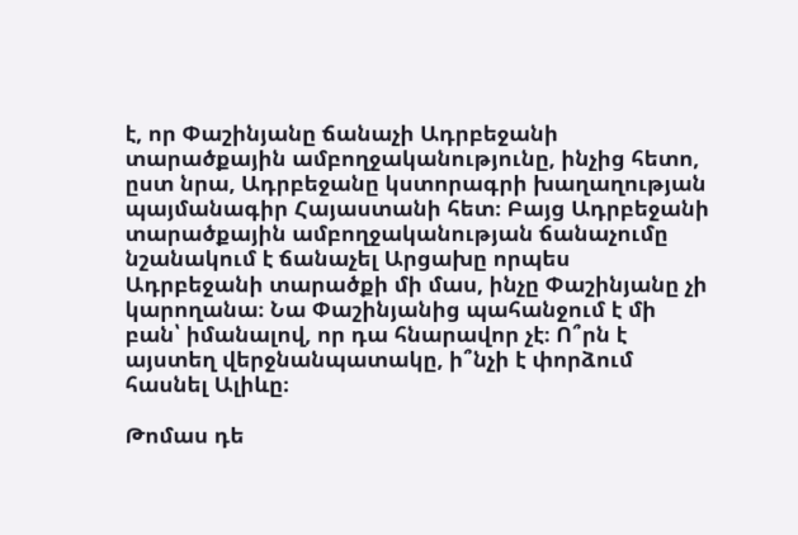է, որ Փաշինյանը ճանաչի Ադրբեջանի տարածքային ամբողջականությունը, ինչից հետո, ըստ նրա, Ադրբեջանը կստորագրի խաղաղության պայմանագիր Հայաստանի հետ։ Բայց Ադրբեջանի տարածքային ամբողջականության ճանաչումը նշանակում է ճանաչել Արցախը որպես Ադրբեջանի տարածքի մի մաս, ինչը Փաշինյանը չի կարողանա։ Նա Փաշինյանից պահանջում է մի բան՝ իմանալով, որ դա հնարավոր չէ։ Ո՞րն է այստեղ վերջնանպատակը, ի՞նչի է փորձում հասնել Ալիևը։

Թոմաս դե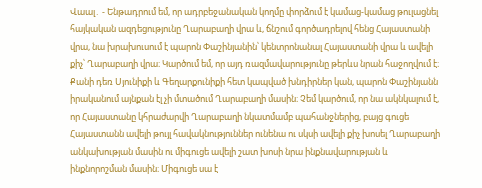Վաալ․ - Ենթադրում եմ, որ ադրբեջանական կողմը փորձում է կամաց-կամաց թուլացնել հայկական ազդեցությունը Ղարաբաղի վրա և, ճնշում գործադրելով հենց Հայաստանի վրա, նա խրախուսում է պարոն Փաշինյանին՝ կենտրոնանալ Հայաստանի վրա և ավելի քիչ՝ Ղարաբաղի վրա։ Կարծում եմ, որ այդ ռազմավարությունը թերևս նրան հաջողվում է։ Քանի դեռ Սյունիքի և Գեղարքունիքի հետ կապված խնդիրներ կան, պարոն Փաշինյանն իրականում այնքան էլ չի մտածում Ղարաբաղի մասին։ Չեմ կարծում, որ նա ակնկալում է, որ Հայաստանը կհրաժարվի Ղարաբաղի նկատմամբ պահանջներից, բայց գուցե Հայաստանն ավելի թույլ հավակնություններ ունենա ու սկսի ավելի քիչ խոսել Ղարաբաղի անկախության մասին ու միգուցե ավելի շատ խոսի նրա ինքնավարության և ինքնորոշման մասին։ Միգուցե սա է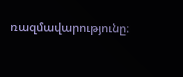ռազմավարությունը։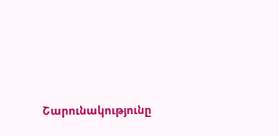Շարունակությունը